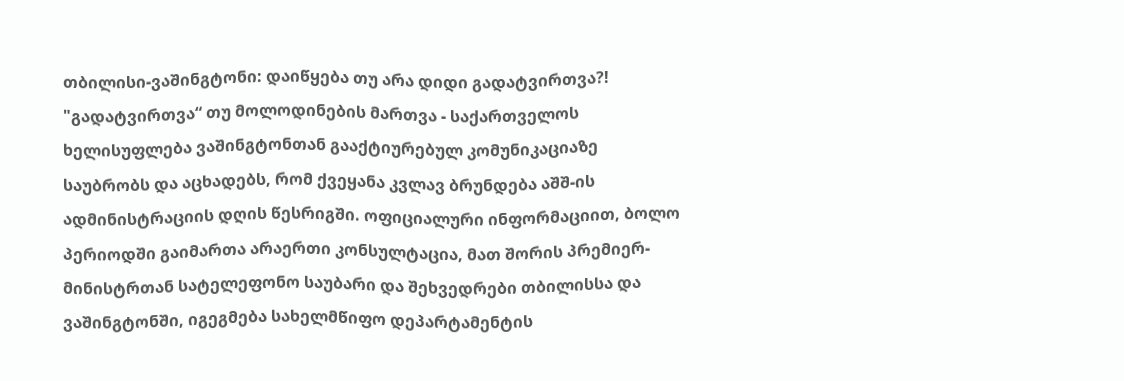თბილისი-ვაშინგტონი: დაიწყება თუ არა დიდი გადატვირთვა?!
"გადატვირთვა“ თუ მოლოდინების მართვა - საქართველოს ხელისუფლება ვაშინგტონთან გააქტიურებულ კომუნიკაციაზე საუბრობს და აცხადებს, რომ ქვეყანა კვლავ ბრუნდება აშშ-ის ადმინისტრაციის დღის წესრიგში. ოფიციალური ინფორმაციით, ბოლო პერიოდში გაიმართა არაერთი კონსულტაცია, მათ შორის პრემიერ-მინისტრთან სატელეფონო საუბარი და შეხვედრები თბილისსა და ვაშინგტონში, იგეგმება სახელმწიფო დეპარტამენტის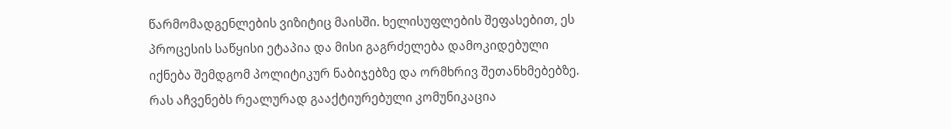წარმომადგენლების ვიზიტიც მაისში. ხელისუფლების შეფასებით, ეს პროცესის საწყისი ეტაპია და მისი გაგრძელება დამოკიდებული იქნება შემდგომ პოლიტიკურ ნაბიჯებზე და ორმხრივ შეთანხმებებზე. რას აჩვენებს რეალურად გააქტიურებული კომუნიკაცია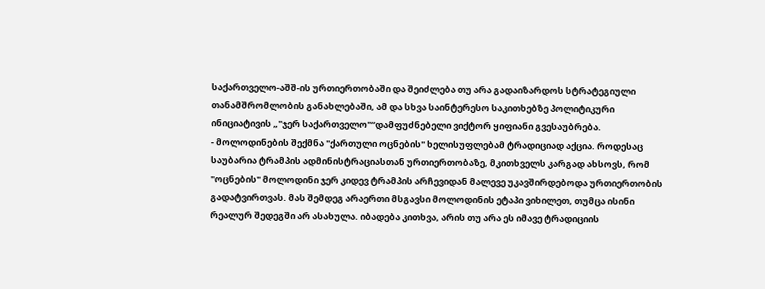საქართველო-აშშ-ის ურთიერთობაში და შეიძლება თუ არა გადაიზარდოს სტრატეგიული თანამშრომლობის განახლებაში, ამ და სხვა საინტერესო საკითხებზე პოლიტიკური ინიციატივის „"ჯერ საქართველო"“დამფუძნებელი ვიქტორ ყიფიანი გვესაუბრება.
- მოლოდინების შექმნა "ქართული ოცნების" ხელისუფლებამ ტრადიციად აქცია. როდესაც საუბარია ტრამპის ადმინისტრაციასთან ურთიერთობაზე, მკითხველს კარგად ახსოვს, რომ "ოცნების" მოლოდინი ჯერ კიდევ ტრამპის არჩევიდან მალევე უკავშირდებოდა ურთიერთობის გადატვირთვას. მას შემდეგ არაერთი მსგავსი მოლოდინის ეტაპი ვიხილეთ, თუმცა ისინი რეალურ შედეგში არ ასახულა. იბადება კითხვა, არის თუ არა ეს იმავე ტრადიციის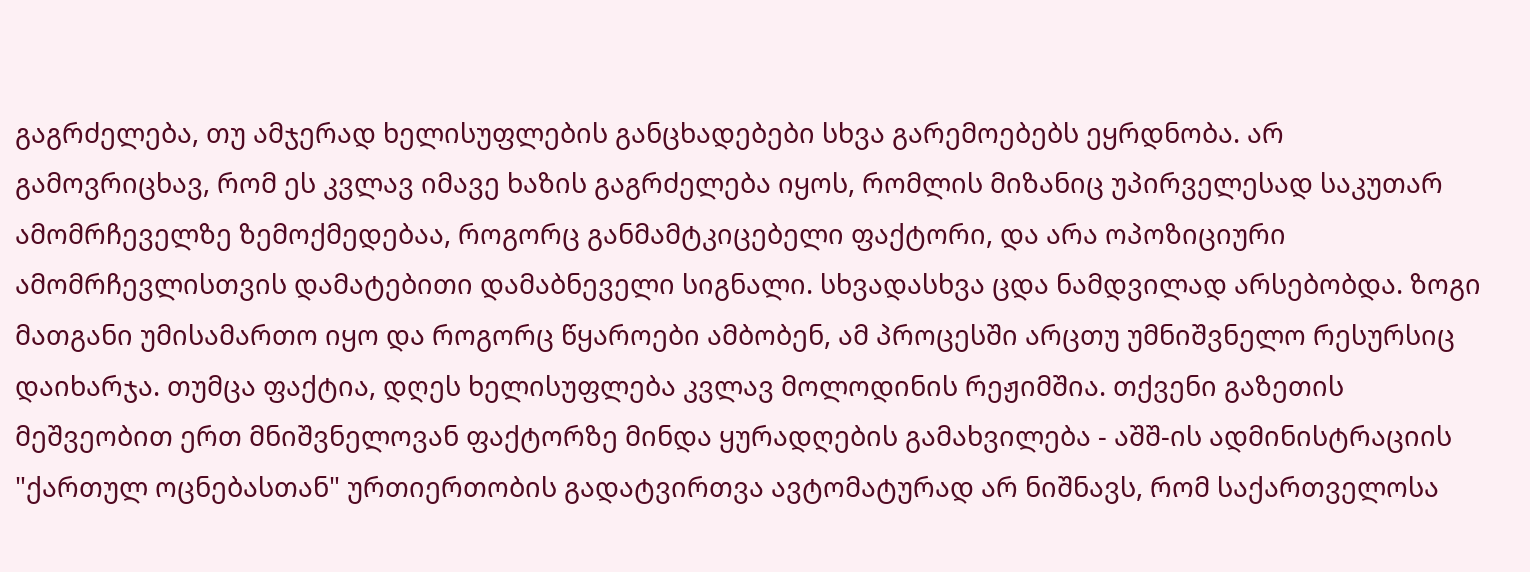გაგრძელება, თუ ამჯერად ხელისუფლების განცხადებები სხვა გარემოებებს ეყრდნობა. არ გამოვრიცხავ, რომ ეს კვლავ იმავე ხაზის გაგრძელება იყოს, რომლის მიზანიც უპირველესად საკუთარ ამომრჩეველზე ზემოქმედებაა, როგორც განმამტკიცებელი ფაქტორი, და არა ოპოზიციური ამომრჩევლისთვის დამატებითი დამაბნეველი სიგნალი. სხვადასხვა ცდა ნამდვილად არსებობდა. ზოგი მათგანი უმისამართო იყო და როგორც წყაროები ამბობენ, ამ პროცესში არცთუ უმნიშვნელო რესურსიც დაიხარჯა. თუმცა ფაქტია, დღეს ხელისუფლება კვლავ მოლოდინის რეჟიმშია. თქვენი გაზეთის მეშვეობით ერთ მნიშვნელოვან ფაქტორზე მინდა ყურადღების გამახვილება - აშშ-ის ადმინისტრაციის "ქართულ ოცნებასთან" ურთიერთობის გადატვირთვა ავტომატურად არ ნიშნავს, რომ საქართველოსა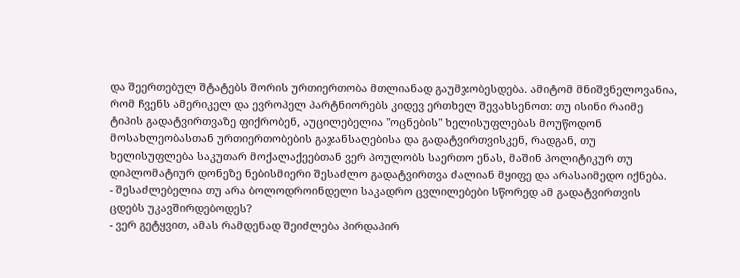და შეერთებულ შტატებს შორის ურთიერთობა მთლიანად გაუმჯობესდება. ამიტომ მნიშვნელოვანია, რომ ჩვენს ამერიკელ და ევროპელ პარტნიორებს კიდევ ერთხელ შევახსენოთ: თუ ისინი რაიმე ტიპის გადატვირთვაზე ფიქრობენ, აუცილებელია "ოცნების" ხელისუფლებას მოუწოდონ მოსახლეობასთან ურთიერთობების გაჯანსაღებისა და გადატვირთვისკენ, რადგან, თუ ხელისუფლება საკუთარ მოქალაქეებთან ვერ პოულობს საერთო ენას, მაშინ პოლიტიკურ თუ დიპლომატიურ დონეზე ნებისმიერი შესაძლო გადატვირთვა ძალიან მყიფე და არასაიმედო იქნება.
- შესაძლებელია თუ არა ბოლოდროინდელი საკადრო ცვლილებები სწორედ ამ გადატვირთვის ცდებს უკავშირდებოდეს?
- ვერ გეტყვით, ამას რამდენად შეიძლება პირდაპირ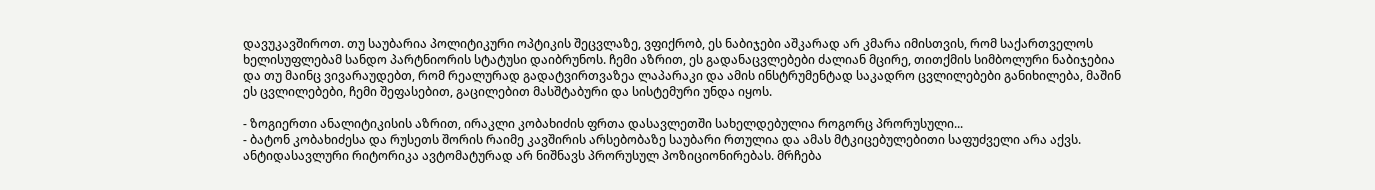დავუკავშიროთ. თუ საუბარია პოლიტიკური ოპტიკის შეცვლაზე, ვფიქრობ, ეს ნაბიჯები აშკარად არ კმარა იმისთვის, რომ საქართველოს ხელისუფლებამ სანდო პარტნიორის სტატუსი დაიბრუნოს. ჩემი აზრით, ეს გადანაცვლებები ძალიან მცირე, თითქმის სიმბოლური ნაბიჯებია და თუ მაინც ვივარაუდებთ, რომ რეალურად გადატვირთვაზეა ლაპარაკი და ამის ინსტრუმენტად საკადრო ცვლილებები განიხილება, მაშინ ეს ცვლილებები, ჩემი შეფასებით, გაცილებით მასშტაბური და სისტემური უნდა იყოს.

- ზოგიერთი ანალიტიკისის აზრით, ირაკლი კობახიძის ფრთა დასავლეთში სახელდებულია როგორც პრორუსული...
- ბატონ კობახიძესა და რუსეთს შორის რაიმე კავშირის არსებობაზე საუბარი რთულია და ამას მტკიცებულებითი საფუძველი არა აქვს. ანტიდასავლური რიტორიკა ავტომატურად არ ნიშნავს პრორუსულ პოზიციონირებას. მრჩება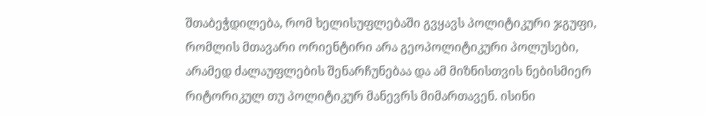შთაბეჭდილება, რომ ხელისუფლებაში გვყავს პოლიტიკური ჯგუფი, რომლის მთავარი ორიენტირი არა გეოპოლიტიკური პოლუსები, არამედ ძალაუფლების შენარჩუნებაა და ამ მიზნისთვის ნებისმიერ რიტორიკულ თუ პოლიტიკურ მანევრს მიმართავენ. ისინი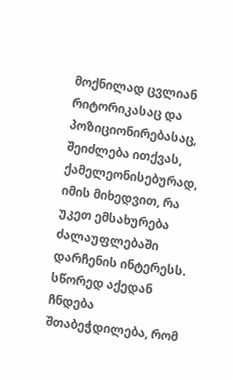მოქნილად ცვლიან რიტორიკასაც და პოზიციონირებასაც, შეიძლება ითქვას, ქამელეონისებურად, იმის მიხედვით, რა უკეთ ემსახურება ძალაუფლებაში დარჩენის ინტერესს. სწორედ აქედან ჩნდება შთაბეჭდილება, რომ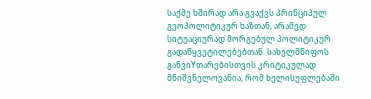საქმე ხშირად არა გვაქვს პრინციპულ გეოპოლიტიკურ ხაზთან, არამედ სიტუაციურად მორგებულ პოლიტიკურ გადაწყვეტილებებთან. სახელმწიფოს განვიYთარებისთვის კრიტიკულად მნიშვნელოვანია, რომ ხელისუფლებაში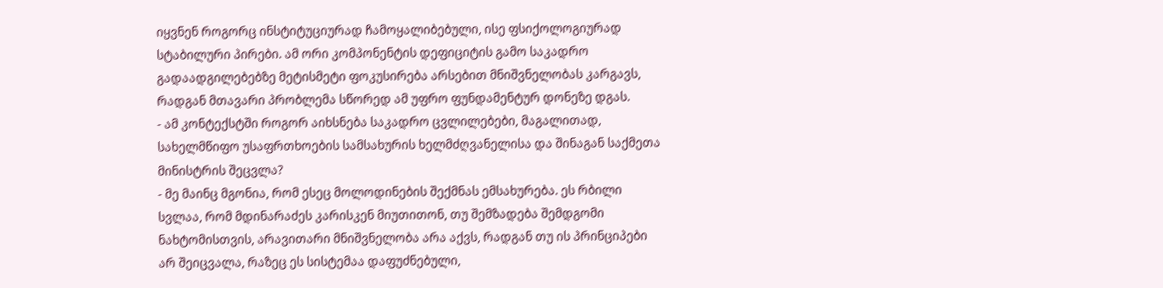იყვნენ როგორც ინსტიტუციურად ჩამოყალიბებული, ისე ფსიქოლოგიურად სტაბილური პირები. ამ ორი კომპონენტის დეფიციტის გამო საკადრო გადაადგილებებზე მეტისმეტი ფოკუსირება არსებით მნიშვნელობას კარგავს, რადგან მთავარი პრობლემა სწორედ ამ უფრო ფუნდამენტურ დონეზე დგას.
- ამ კონტექსტში როგორ აიხსნება საკადრო ცვლილებები, მაგალითად, სახელმწიფო უსაფრთხოების სამსახურის ხელმძღვანელისა და შინაგან საქმეთა მინისტრის შეცვლა?
- მე მაინც მგონია, რომ ესეც მოლოდინების შექმნას ემსახურება. ეს რბილი სვლაა, რომ მდინარაძეს კარისკენ მიუთითონ, თუ შემზადება შემდგომი ნახტომისთვის, არავითარი მნიშვნელობა არა აქვს, რადგან თუ ის პრინციპები არ შეიცვალა, რაზეც ეს სისტემაა დაფუძნებული,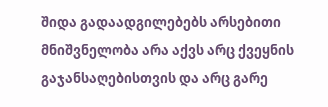შიდა გადაადგილებებს არსებითი მნიშვნელობა არა აქვს არც ქვეყნის გაჯანსაღებისთვის და არც გარე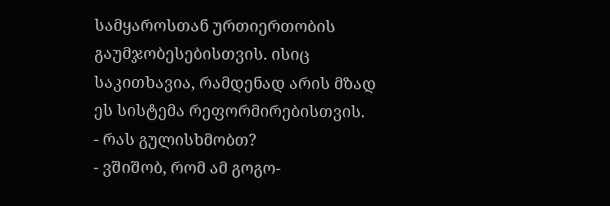სამყაროსთან ურთიერთობის გაუმჯობესებისთვის. ისიც საკითხავია, რამდენად არის მზად ეს სისტემა რეფორმირებისთვის.
- რას გულისხმობთ?
- ვშიშობ, რომ ამ გოგო-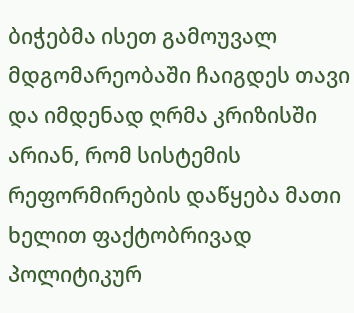ბიჭებმა ისეთ გამოუვალ მდგომარეობაში ჩაიგდეს თავი და იმდენად ღრმა კრიზისში არიან, რომ სისტემის რეფორმირების დაწყება მათი ხელით ფაქტობრივად პოლიტიკურ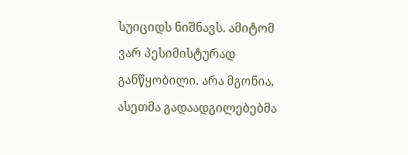სუიციდს ნიშნავს. ამიტომ ვარ პესიმისტურად განწყობილი. არა მგონია, ასეთმა გადაადგილებებმა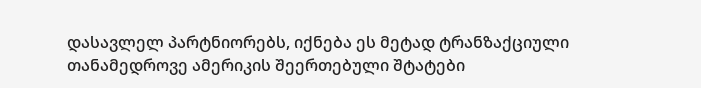დასავლელ პარტნიორებს, იქნება ეს მეტად ტრანზაქციული თანამედროვე ამერიკის შეერთებული შტატები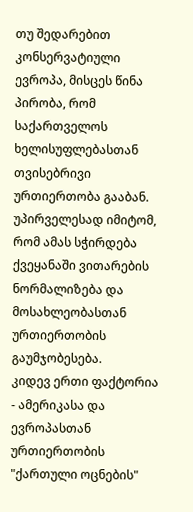თუ შედარებით კონსერვატიული ევროპა, მისცეს წინა პირობა, რომ საქართველოს ხელისუფლებასთან თვისებრივი ურთიერთობა გააბან. უპირველესად იმიტომ, რომ ამას სჭირდება ქვეყანაში ვითარების ნორმალიზება და მოსახლეობასთან ურთიერთობის გაუმჯობესება.
კიდევ ერთი ფაქტორია - ამერიკასა და ევროპასთან ურთიერთობის "ქართული ოცნების"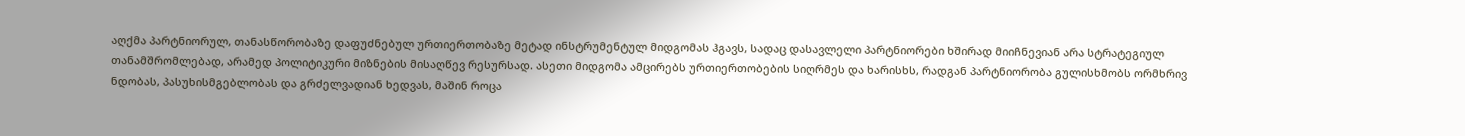აღქმა პარტნიორულ, თანასწორობაზე დაფუძნებულ ურთიერთობაზე მეტად ინსტრუმენტულ მიდგომას ჰგავს, სადაც დასავლელი პარტნიორები ხშირად მიიჩნევიან არა სტრატეგიულ თანამშრომლებად, არამედ პოლიტიკური მიზნების მისაღწევ რესურსად. ასეთი მიდგომა ამცირებს ურთიერთობების სიღრმეს და ხარისხს, რადგან პარტნიორობა გულისხმობს ორმხრივ ნდობას, პასუხისმგებლობას და გრძელვადიან ხედვას, მაშინ როცა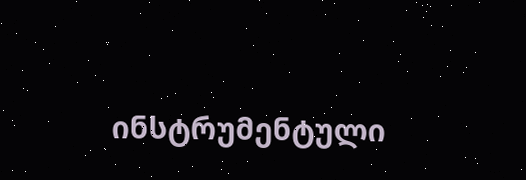ინსტრუმენტული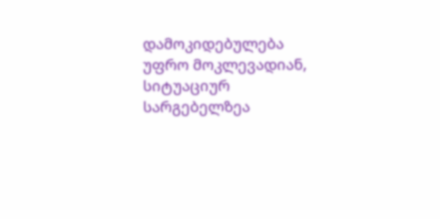დამოკიდებულება უფრო მოკლევადიან, სიტუაციურ სარგებელზეა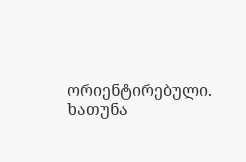ორიენტირებული.
ხათუნა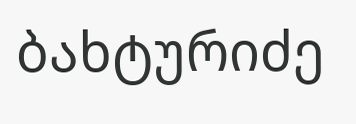ბახტურიძე